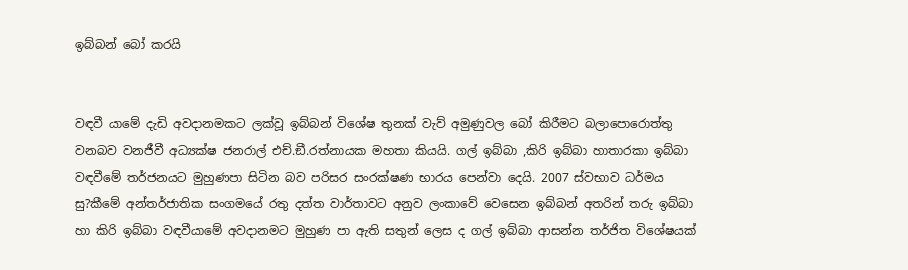ඉබ්බන් බෝ කරයි


වඳවී යාමේ දැඩි අවදානමකට ලක්වූ ඉබ්බන් විශේෂ තුනක් වැව් අමුණුවල බෝ කිරීමට බලාපොරොත්තු වනබව වනජීවී අධ්‍යක්ෂ ජනරාල් එච්.ඞී.රත්නායක මහතා කියයි. ගල් ඉබ්බා ,කිරි ඉබ්බා හාතාරකා ඉබ්බා වඳවීමේ තර්ජනයට මුහුණපා සිටින බව පරිසර සංරක්ෂණ භාරය පෙන්වා දෙයි. 2007 ස්වභාව ධර්මය සු?කීමේ අන්තර්ජාතික සංගමයේ රතු දත්ත වාර්තාවට අනුව ලංකාවේ වෙසෙන ඉබ්බන් අතරින් තරු ඉබ්බා හා කිරි ඉබ්බා වඳවීයාමේ අවදානමට මුහුණ පා ඇති සතුන් ලෙස ද ගල් ඉබ්බා ආසන්න තර්ජිත විශේෂයක්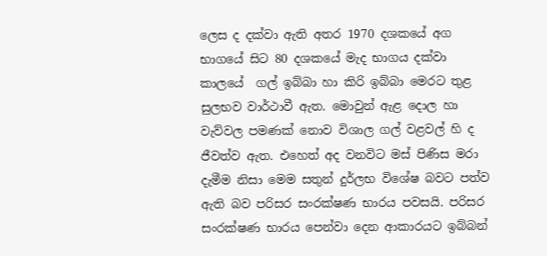ලෙස ද දක්වා ඇති අතර 1970 දශකයේ අග භාගයේ සිට 80 දශකයේ මැද භාගය දක්වා කාලයේ  ගල් ඉබ්බා හා කිරි ඉබ්බා මෙරට තුළ සුලභව වාර්ථාවී ඇත. මොවුන් ඇළ දොල හා වැව්වල පමණක් නොව විශාල ගල් වළවල් හි ද ජීවත්ව ඇත. එහෙත් අද වනවිට මස් පිණිස මරා දැමීම නිසා මෙම සතුන් දුර්ලභ විශේෂ බවට පත්ව ඇති බව පරිසර සංරක්ෂණ භාරය පවසයි. පරිසර සංරක්ෂණ භාරය පෙන්වා දෙන ආකාරයට ඉබ්බන්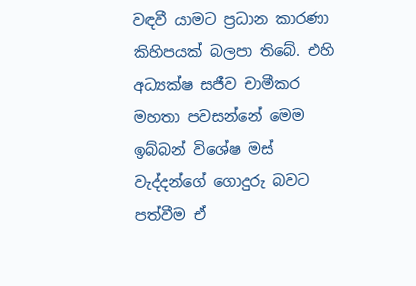වඳවී යාමට ප්‍රධාන කාරණා කිහිපයක් බලපා තිබේ. එහි අධ්‍යක්ෂ සජීව චාමීකර මහතා පවසන්නේ මෙම ඉබ්බන් විශේෂ මස් වැද්දන්ගේ ගොදුරු බවට පත්වීම ඒ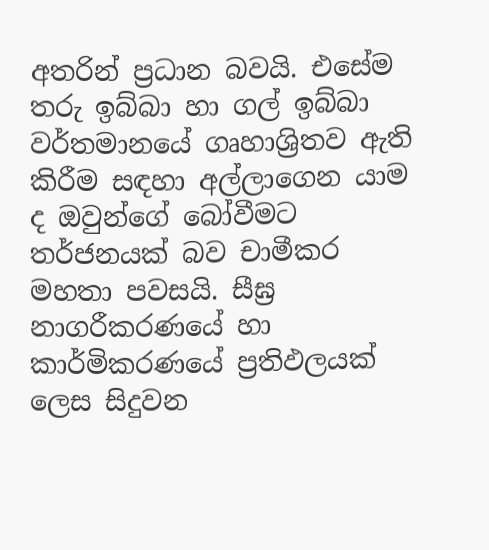අතරින් ප්‍රධාන බවයි. එසේම තරු ඉබ්බා හා ගල් ඉබ්බා වර්තමානයේ ගෘහාශ්‍රිතව ඇති කිරීම සඳහා අල්ලාගෙන යාම ද ඔවුන්ගේ බෝවීමට තර්ජනයක් බව චාමීකර මහතා පවසයි. සීඝ්‍ර නාගරීකරණයේ හා කාර්මිකරණයේ ප්‍රතිඵලයක් ලෙස සිදුවන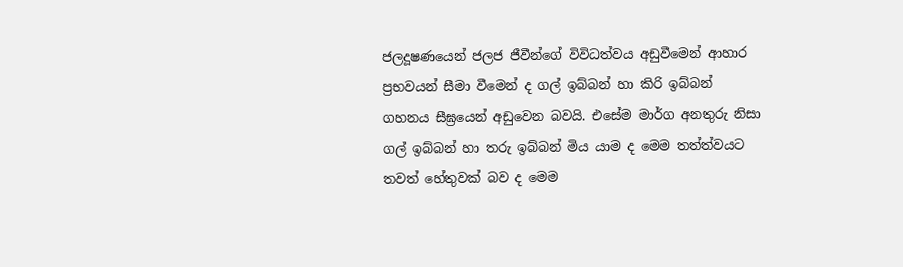ජලදූෂණයෙන් ජලජ ජීවීන්ගේ විවිධත්වය අඩුවීමෙන් ආහාර ප්‍රභවයන් සීමා වීමෙන් ද ගල් ඉබ්බන් හා කිරි ඉබ්බන් ගහනය සීඝ්‍රයෙන් අඩුවෙන බවයි. එසේම මාර්ග අනතුරු නිසා ගල් ඉබ්බන් හා තරු ඉබ්බන් මිය යාම ද මෙම තත්ත්වයට තවත් හේතුවක් බව ද මෙම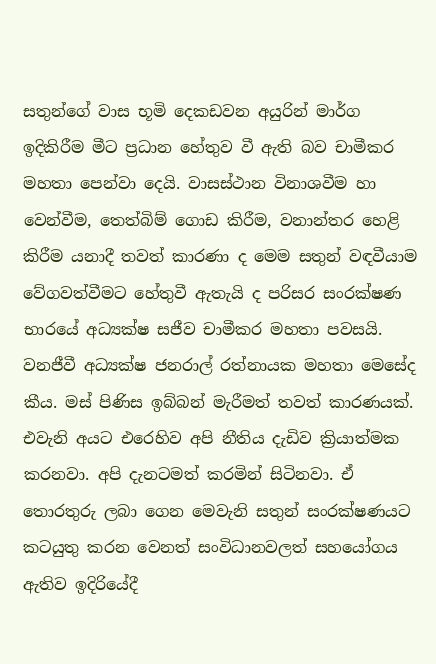සතුන්ගේ වාස භූමි දෙකඩවන අයුරින් මාර්ග ඉදිකිරීම මීට ප්‍රධාන හේතුව වී ඇති බව චාමීකර මහතා පෙන්වා දෙයි. වාසස්ථාන විනාශවීම හා වෙන්වීම, තෙත්බිම් ගොඩ කිරීම, වනාන්තර හෙළි කිරීම යනාදී තවත් කාරණා ද මෙම සතුන් වඳවීයාම වේගවත්වීමට හේතුවී ඇතැයි ද පරිසර සංරක්ෂණ භාරයේ අධ්‍යක්ෂ සජීව චාමීකර මහතා පවසයි. වනජීවී අධ්‍යක්ෂ ජනරාල් රත්නායක මහතා මෙසේද කීය. මස් පිණිස ඉබ්බන් මැරීමත් තවත් කාරණයක්. එවැනි අයට එරෙහිව අපි නීතිය දැඩිව ක්‍රියාත්මක කරනවා. අපි දැනටමත් කරමින් සිටිනවා. ඒ තොරතුරු ලබා ගෙන මෙවැනි සතුන් සංරක්ෂණයට කටයුතු කරන වෙනත් සංවිධානවලත් සහයෝගය ඇතිව ඉදිරියේදී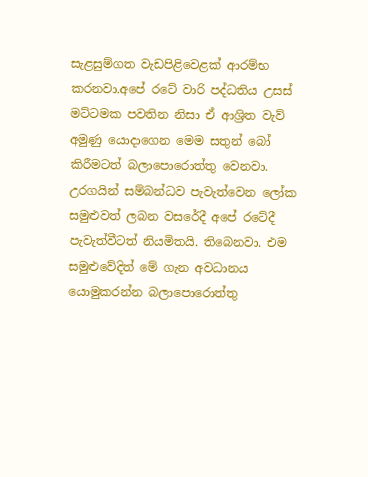සැළසුම්ගත වැඩපිළිවෙළක් ආරම්භ කරනවා.අපේ රටේ වාරි පද්ධතිය උසස් මට්ටමක පවතින නිසා ඒ ආශ්‍රිත වැව් අමුණු යොදාගෙන මෙම සතුන් බෝ කිරීමටත් බලාපොරොත්තු වෙනවා. උරගයින් සම්බන්ධව පැවැත්වෙන ලෝක සමුළුවත් ලබන වසරේදී අපේ රටේදී පැවැත්වීටත් නියමිතයි. තිබෙනවා. එම සමුළුවේදිත් මේ ගැන අවධානය යොමුකරන්න බලාපොරොත්තු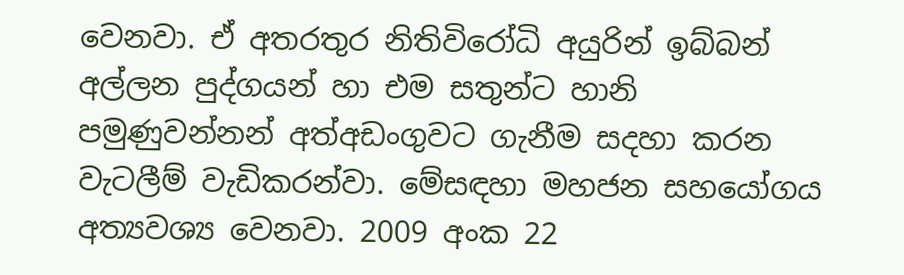වෙනවා. ඒ අතරතුර නිතිවිරෝධි අයුරින් ඉබ්බන් අල්ලන පුද්ගයන් හා එම සතුන්ට හානි පමුණුවන්නන් අත්අඩංගුවට ගැනීම සදහා කරන වැටලීම් වැඩිකරන්වා. මේසඳහා මහජන සහයෝගය අත්‍යවශ්‍ය වෙනවා. 2009 අංක 22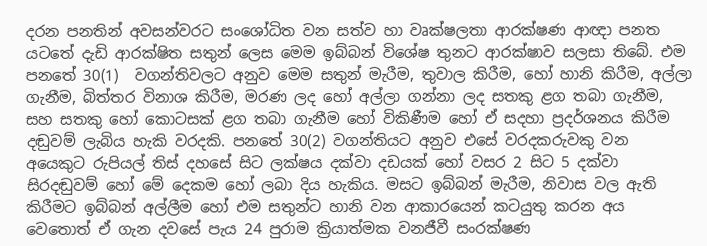දරන පනතින් අවසන්වරට සංශෝධිත වන සත්ව හා වෘක්ෂලතා ආරක්ෂණ ආඥා පනත යටතේ දැඩි ආරක්ෂිත සතුන් ලෙස මෙම ඉබ්බන් විශේෂ තුනට ආරක්ෂාව සලසා තිබේ. එම පනතේ 30(1)  වගන්තිවලට අනුව මෙම සතුන් මැරීම, තුවාල කිරීම, හෝ හානි කිරීම, අල්ලා ගැනීම, බිත්තර විනාශ කිරීම, මරණ ලද හෝ අල්ලා ගන්නා ලද සතකු ළග තබා ගැනීම, සහ සතකු හෝ කොටසක් ළග තබා ගැනීම හෝ විකිණීම හෝ ඒ සදහා ප්‍රදර්ශනය කිරීම දඬුවම් ලැබිය හැකි වරදකි. පනතේ 30(2) වගන්තියට අනුව එසේ වරදකරුවකු වන අයෙකුට රුපියල් තිස් දහසේ සිට ලක්ෂය දක්වා දඩයක් හෝ වසර 2 සිට 5 දක්වා සිරදඬුවම් හෝ මේ දෙකම හෝ ලබා දිය හැකිය. මසට ඉබ්බන් මැරීම, නිවාස වල ඇති කිරීමට ඉබ්බන් අල්ලීම හෝ එම සතුන්ට හානි වන ආකාරයෙන් කටයුතු කරන අය වෙතොත් ඒ ගැන දවසේ පැය 24 පුරාම ක්‍රියාත්මක වනජීවී සංරක්ෂණ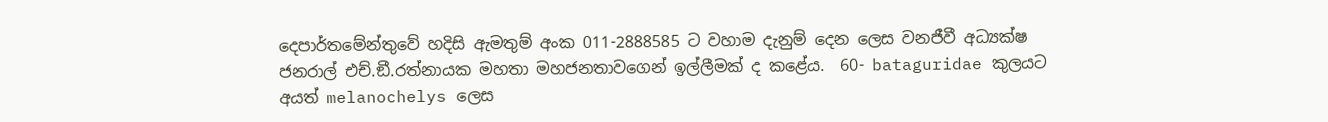දෙපාර්තමේන්තුවේ හදිසි ඇමතුම් අංක 011-2888585 ට වහාම දැනුම් දෙන ලෙස වනජීවී අධ්‍යක්ෂ ජනරාල් එච්.ඞී.රත්නායක මහතා මහජනතාවගෙන් ඉල්ලීමක් ද කළේය.  60- bataguridae කුලයට අයත් melanochelys ලෙස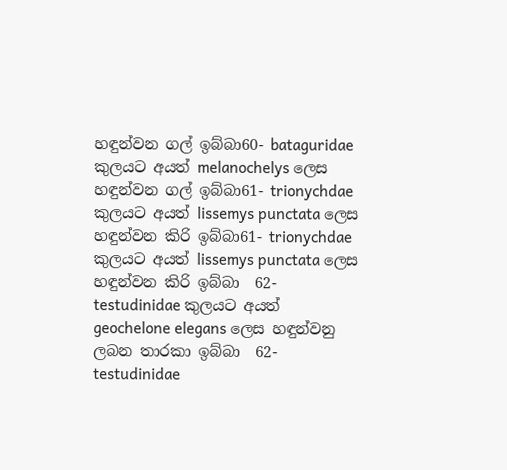හඳුන්වන ගල් ඉබ්බා60- bataguridae කුලයට අයත් melanochelys ලෙස හඳුන්වන ගල් ඉබ්බා61- trionychdae කුලයට අයත් lissemys punctata ලෙස හඳුන්වන කිරි ඉබ්බා61- trionychdae කුලයට අයත් lissemys punctata ලෙස හඳුන්වන කිරි ඉබ්බා  62- testudinidae කුලයට අයත්  geochelone elegans ලෙස හඳුන්වනු ලබන තාරකා ඉබ්බා  62- testudinidae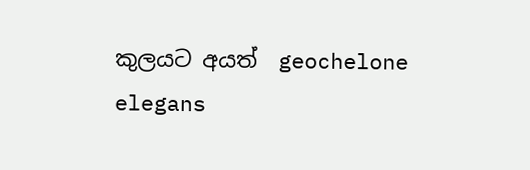කුලයට අයත්  geochelone elegans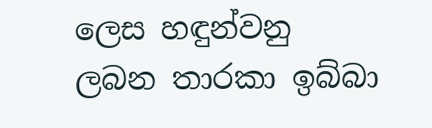ලෙස හඳුන්වනු ලබන තාරකා ඉබ්බා